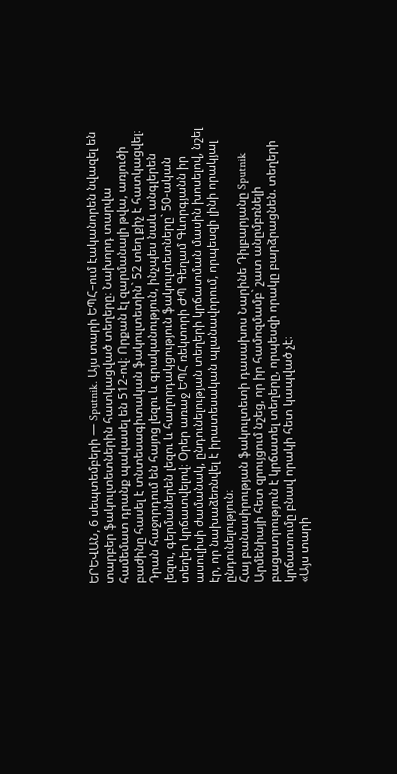ԵՐԵՎԱՆ, 6 սեպտեմբերի — Sputnik. Այս տարի ԵՊՀ–ում էականորեն նվազել են տարբեր ֆակուլտետներին հատկացված տեղերը։ Նախորդ տարվա համեմատ դրանք պակասել են 512-ով։ Որքան էլ զարմանալի թվա, առյուծի բաժինը հասել է տնտեսագիտական ֆակուլտետին` 52 տեղ քիչ է հատկացվել։ Դրան հաջորդում են հայոց լեզու և գրականություն, ինչպես նաև անգլերեն լեզու, գերմաներեն լեզու և հաղորդակցություն ֆակուլտետները` 50-ական տեղեր կրճատվելով։ Օրեր առաջ ԵՊՀ ռեկտորի ԺՊ Գեղամ Գևորգյանն իր ասուլիսի ժամանակ, ընդունելության տեղերի կրճատման մասին խոսելով, նշել էր, որ նախաձեռնվել է իրատեսական պլանավորում, որպեսզի լինի որակյալ ընդունելություն։
Հայ բանասիրության ֆակուլտետի դասախոս Նարինե Դիլբարյանը Sputnik Արմենիայի հետ զրույցում նշեց, որ իր համոզմամբ` շատ անըմբռնելի բացատրություն է կրճատել տեղերը, որպեսզի որակը բարձրացնեն. տեղերի կրճատումը բնավ որակի հետ կապված չէ։
«Այս տարի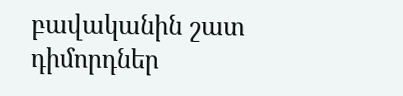բավականին շատ դիմորդներ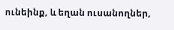ունեինք, և եղան ուսանողներ,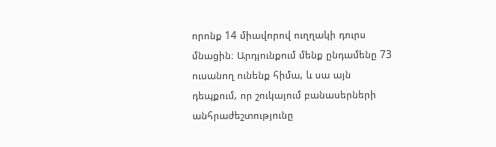որոնք 14 միավորով ուղղակի դուրս մնացին։ Արդյունքում մենք ընդամենը 73 ուսանող ունենք հիմա, և սա այն դեպքում, որ շուկայում բանասերների անհրաժեշտությունը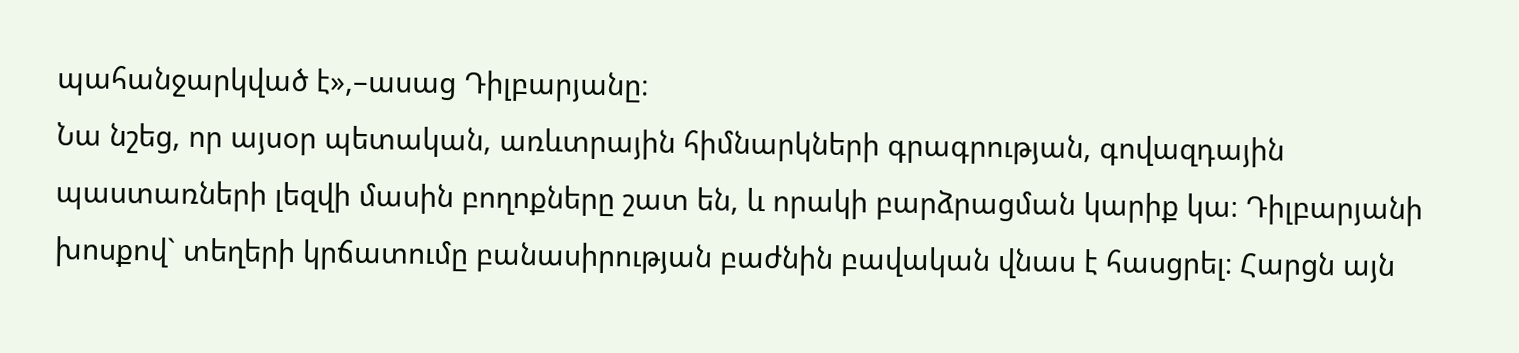պահանջարկված է»,–ասաց Դիլբարյանը։
Նա նշեց, որ այսօր պետական, առևտրային հիմնարկների գրագրության, գովազդային պաստառների լեզվի մասին բողոքները շատ են, և որակի բարձրացման կարիք կա։ Դիլբարյանի խոսքով` տեղերի կրճատումը բանասիրության բաժնին բավական վնաս է հասցրել։ Հարցն այն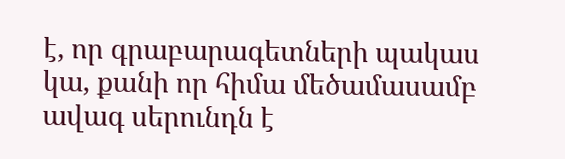է, որ գրաբարագետների պակաս կա, քանի որ հիմա մեծամասամբ ավագ սերունդն է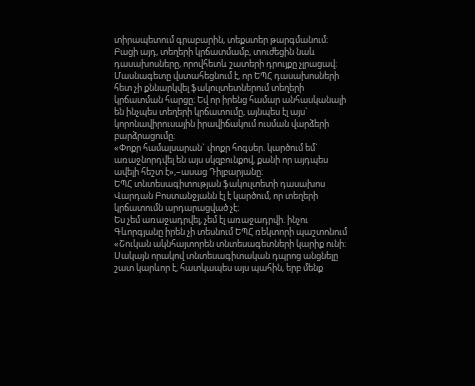տիրապետում գրաբարին, տեքստեր թարգմանում։ Բացի այդ, տեղերի կրճատմամբ, տուժեցին նաև դասախոսները, որովհետև շատերի դրույքը չլրացավ։
Մասնագետը վստահեցնում է, որ ԵՊՀ դասախոսների հետ չի քննարկվել ֆակուլտետներում տեղերի կրճատման հարցը։ Եվ որ իրենց համար անհասկանալի են ինչպես տեղերի կրճատումը, այնպես էլ այս` կորոնավիրուսային իրավիճակում ուսման վարձերի բարձրացումը։
«Փոքր համալսարան` փոքր հոգսեր. կարծում եմ` առաջնորդվել են այս սկզբունքով, քանի որ այդպես ավելի հեշտ է»,–ասաց Դիլբարյանը։
ԵՊՀ տնտեսագիտության ֆակուլտետի դասախոս Վարդան Բոստանջյանն էլ է կարծում, որ տեղերի կրճատումն արդարացված չէ։
Ես չեմ առաջադրվել, չեմ էլ առաջադրվի. ինչու Գևորգյանը իրեն չի տեսնում ԵՊՀ ռեկտորի պաշտոնում
«Շուկան ակնհայտորեն տնտեսագետների կարիք ունի։ Սակայն որակով տնտեսագիտական դպրոց անցնելը շատ կարևոր է, հատկապես այս պահին, երբ մենք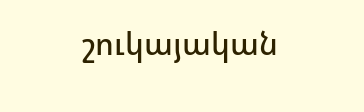շուկայական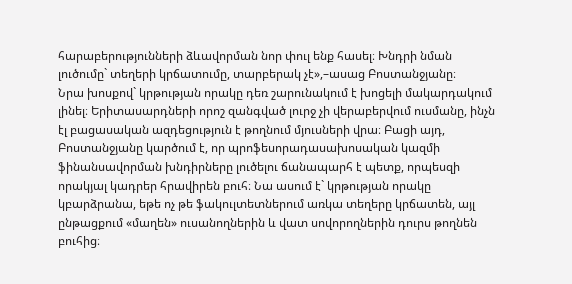հարաբերությունների ձևավորման նոր փուլ ենք հասել։ Խնդրի նման լուծումը` տեղերի կրճատումը, տարբերակ չէ»,–ասաց Բոստանջյանը։
Նրա խոսքով` կրթության որակը դեռ շարունակում է խոցելի մակարդակում լինել։ Երիտասարդների որոշ զանգված լուրջ չի վերաբերվում ուսմանը, ինչն էլ բացասական ազդեցություն է թողնում մյուսների վրա։ Բացի այդ, Բոստանջյանը կարծում է, որ պրոֆեսորադասախոսական կազմի ֆինանսավորման խնդիրները լուծելու ճանապարհ է պետք, որպեսզի որակյալ կադրեր հրավիրեն բուհ։ Նա ասում է` կրթության որակը կբարձրանա, եթե ոչ թե ֆակուլտետներում առկա տեղերը կրճատեն, այլ ընթացքում «մաղեն» ուսանողներին և վատ սովորողներին դուրս թողնեն բուհից։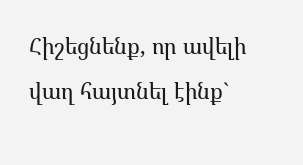Հիշեցնենք, որ ավելի վաղ հայտնել էինք`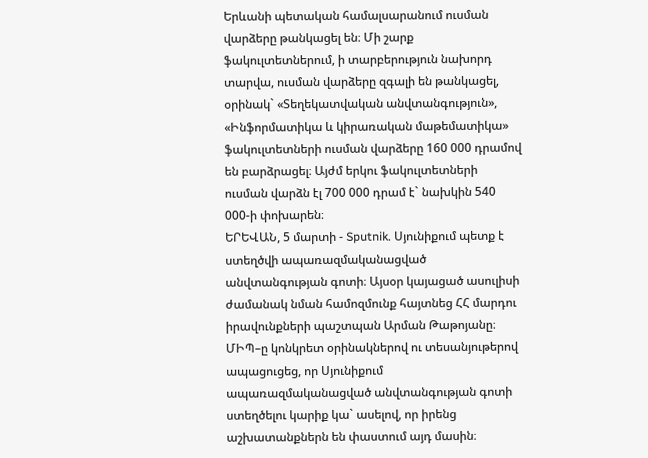Երևանի պետական համալսարանում ուսման վարձերը թանկացել են։ Մի շարք ֆակուլտետներում, ի տարբերություն նախորդ տարվա, ուսման վարձերը զգալի են թանկացել, օրինակ` «Տեղեկատվական անվտանգություն», «Ինֆորմատիկա և կիրառական մաթեմատիկա» ֆակուլտետների ուսման վարձերը 160 000 դրամով են բարձրացել։ Այժմ երկու ֆակուլտետների ուսման վարձն էլ 700 000 դրամ է` նախկին 540 000-ի փոխարեն։
ԵՐԵՎԱՆ, 5 մարտի - Sputnik. Սյունիքում պետք է ստեղծվի ապառազմականացված անվտանգության գոտի։ Այսօր կայացած ասուլիսի ժամանակ նման համոզմունք հայտնեց ՀՀ մարդու իրավունքների պաշտպան Արման Թաթոյանը։
ՄԻՊ–ը կոնկրետ օրինակներով ու տեսանյութերով ապացուցեց, որ Սյունիքում ապառազմականացված անվտանգության գոտի ստեղծելու կարիք կա` ասելով, որ իրենց աշխատանքներն են փաստում այդ մասին։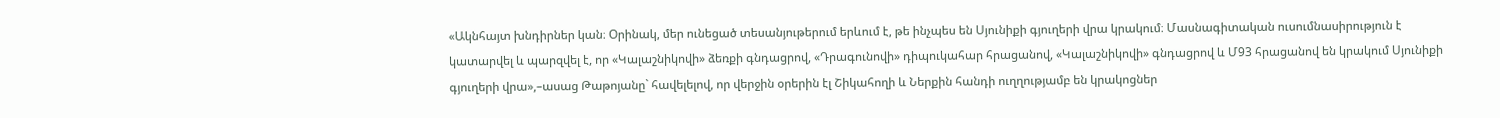«Ակնհայտ խնդիրներ կան։ Օրինակ, մեր ունեցած տեսանյութերում երևում է, թե ինչպես են Սյունիքի գյուղերի վրա կրակում։ Մասնագիտական ուսումնասիրություն է կատարվել և պարզվել է, որ «Կալաշնիկովի» ձեռքի գնդացրով, «Դրագունովի» դիպուկահար հրացանով, «Կալաշնիկովի» գնդացրով և Մ93 հրացանով են կրակում Սյունիքի գյուղերի վրա»,–ասաց Թաթոյանը` հավելելով, որ վերջին օրերին էլ Շիկահողի և Ներքին հանդի ուղղությամբ են կրակոցներ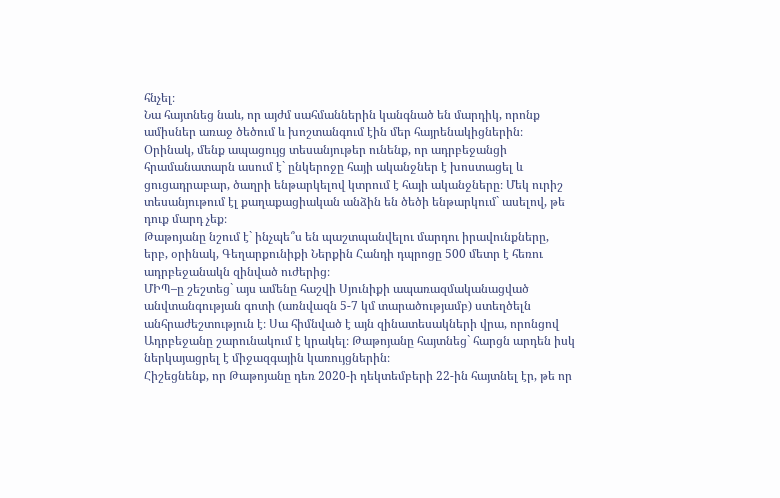հնչել։
Նա հայտնեց նաև, որ այժմ սահմաններին կանգնած են մարդիկ, որոնք ամիսներ առաջ ծեծում և խոշտանգում էին մեր հայրենակիցներին։
Օրինակ, մենք ապացույց տեսանյութեր ունենք, որ ադրբեջանցի հրամանատարն ասում է` ընկերոջը հայի ականջներ է խոստացել և ցուցադրաբար, ծաղրի ենթարկելով կտրում է հայի ականջները։ Մեկ ուրիշ տեսանյութում էլ քաղաքացիական անձին են ծեծի ենթարկում` ասելով, թե դուք մարդ չեք։
Թաթոյանը նշում է` ինչպե՞ս են պաշտպանվելու մարդու իրավունքները, երբ, օրինակ, Գեղարքունիքի Ներքին Հանդի դպրոցը 500 մետր է հեռու ադրբեջանակն զինված ուժերից։
ՄԻՊ–ը շեշտեց` այս ամենը հաշվի Սյունիքի ապառազմականացված անվտանգության գոտի (առնվազն 5-7 կմ տարածությամբ) ստեղծելն անհրաժեշտություն է։ Սա հիմնված է այն զինատեսակների վրա, որոնցով Ադրբեջանը շարունակում է կրակել։ Թաթոյանը հայտնեց` հարցն արդեն իսկ ներկայացրել է միջազգային կառույցներին։
Հիշեցնենք, որ Թաթոյանը դեռ 2020-ի դեկտեմբերի 22-ին հայտնել էր, թե որ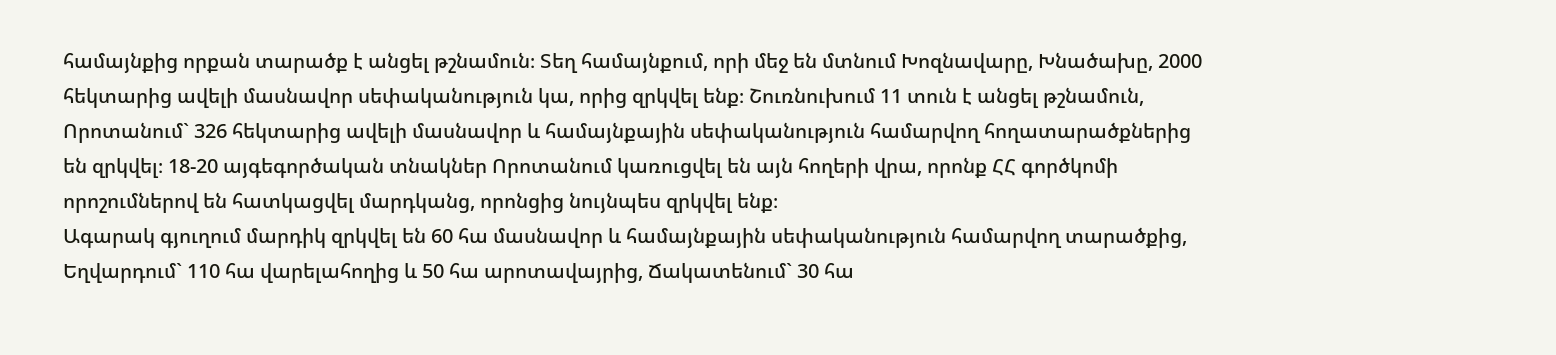համայնքից որքան տարածք է անցել թշնամուն։ Տեղ համայնքում, որի մեջ են մտնում Խոզնավարը, Խնածախը, 2000 հեկտարից ավելի մասնավոր սեփականություն կա, որից զրկվել ենք։ Շուռնուխում 11 տուն է անցել թշնամուն, Որոտանում` 326 հեկտարից ավելի մասնավոր և համայնքային սեփականություն համարվող հողատարածքներից են զրկվել։ 18-20 այգեգործական տնակներ Որոտանում կառուցվել են այն հողերի վրա, որոնք ՀՀ գործկոմի որոշումներով են հատկացվել մարդկանց, որոնցից նույնպես զրկվել ենք։
Ագարակ գյուղում մարդիկ զրկվել են 60 հա մասնավոր և համայնքային սեփականություն համարվող տարածքից, Եղվարդում` 110 հա վարելահողից և 50 հա արոտավայրից, Ճակատենում` 30 հա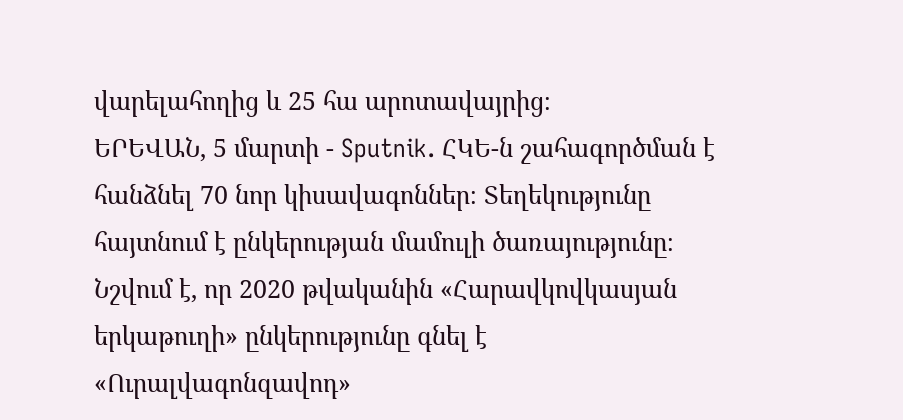վարելահողից և 25 հա արոտավայրից։
ԵՐԵՎԱՆ, 5 մարտի - Sputnik. ՀԿԵ-ն շահագործման է հանձնել 70 նոր կիսավագոններ։ Տեղեկությունը հայտնում է ընկերության մամուլի ծառայությունը։
Նշվում է, որ 2020 թվականին «Հարավկովկասյան երկաթուղի» ընկերությունը գնել է «Ուրալվագոնզավոդ»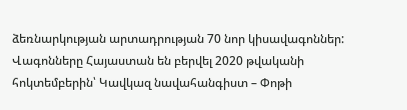ձեռնարկության արտադրության 70 նոր կիսավագոններ: Վագոնները Հայաստան են բերվել 2020 թվականի հոկտեմբերին՝ Կավկազ նավահանգիստ – Փոթի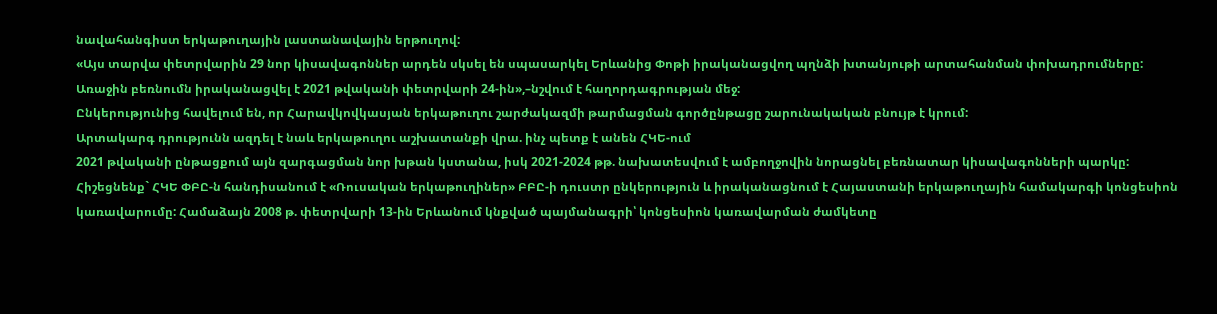նավահանգիստ երկաթուղային լաստանավային երթուղով:
«Այս տարվա փետրվարին 29 նոր կիսավագոններ արդեն սկսել են սպասարկել Երևանից Փոթի իրականացվող պղնձի խտանյութի արտահանման փոխադրումները: Առաջին բեռնումն իրականացվել է 2021 թվականի փետրվարի 24-ին»,–նշվում է հաղորդագրության մեջ:
Ընկերությունից հավելում են, որ Հարավկովկասյան երկաթուղու շարժակազմի թարմացման գործընթացը շարունակական բնույթ է կրում:
Արտակարգ դրությունն ազդել է նաև երկաթուղու աշխատանքի վրա. ինչ պետք է անեն ՀԿԵ-ում
2021 թվականի ընթացքում այն զարգացման նոր խթան կստանա, իսկ 2021-2024 թթ. նախատեսվում է ամբողջովին նորացնել բեռնատար կիսավագոնների պարկը:
Հիշեցնենք` ՀԿԵ ՓԲԸ-ն հանդիսանում է «Ռուսական երկաթուղիներ» ԲԲԸ-ի դուստր ընկերություն և իրականացնում է Հայաստանի երկաթուղային համակարգի կոնցեսիոն կառավարումը: Համաձայն 2008 թ. փետրվարի 13-ին Երևանում կնքված պայմանագրի՝ կոնցեսիոն կառավարման ժամկետը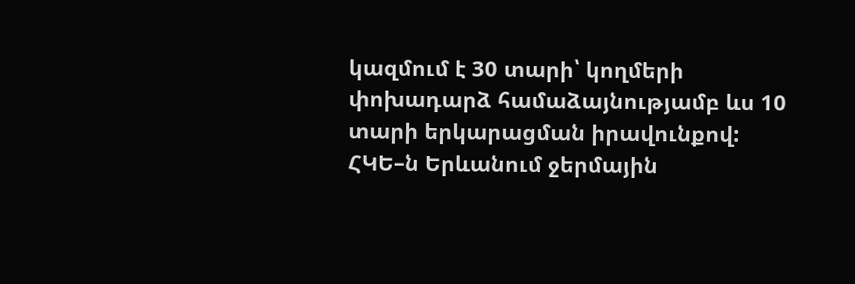կազմում է 30 տարի՝ կողմերի փոխադարձ համաձայնությամբ ևս 10 տարի երկարացման իրավունքով:
ՀԿԵ–ն Երևանում ջերմային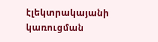էլեկտրակայանի կառուցման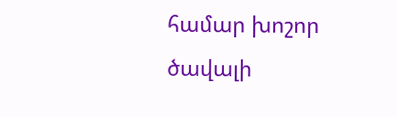համար խոշոր ծավալի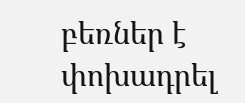բեռներ է փոխադրել